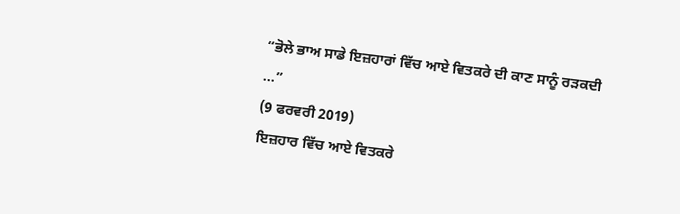“ਭੋਲੇ ਭਾਅ ਸਾਡੇ ਇਜ਼ਹਾਰਾਂ ਵਿੱਚ ਆਏ ਵਿਤਕਰੇ ਦੀ ਕਾਣ ਸਾਨੂੰ ਰੜਕਦੀ ...”
(9 ਫਰਵਰੀ 2019)
ਇਜ਼ਹਾਰ ਵਿੱਚ ਆਏ ਵਿਤਕਰੇ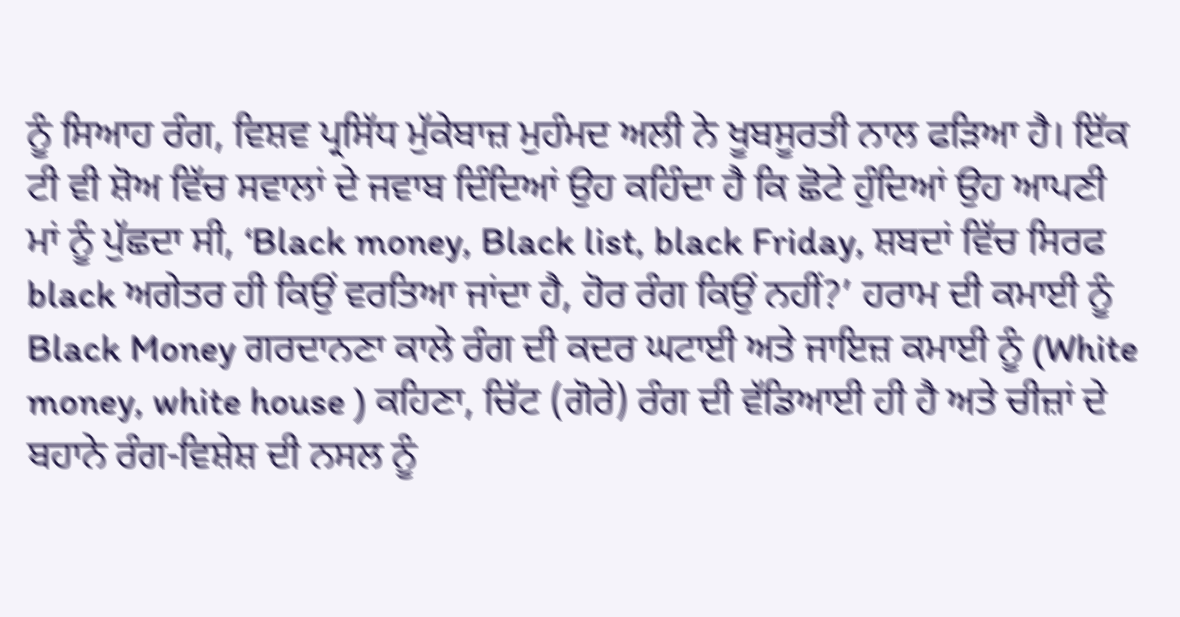ਨੂੰ ਸਿਆਹ ਰੰਗ, ਵਿਸ਼ਵ ਪ੍ਰਸਿੱਧ ਮੁੱਕੇਬਾਜ਼ ਮੁਹੰਮਦ ਅਲੀ ਨੇ ਖੂਬਸੂਰਤੀ ਨਾਲ ਫੜਿਆ ਹੈ। ਇੱਕ ਟੀ ਵੀ ਸ਼ੋਅ ਵਿੱਚ ਸਵਾਲਾਂ ਦੇ ਜਵਾਬ ਦਿੰਦਿਆਂ ਉਹ ਕਹਿੰਦਾ ਹੈ ਕਿ ਛੋਟੇ ਹੁੰਦਿਆਂ ਉਹ ਆਪਣੀ ਮਾਂ ਨੂੰ ਪੁੱਛਦਾ ਸੀ, ‘Black money, Black list, black Friday, ਸ਼ਬਦਾਂ ਵਿੱਚ ਸਿਰਫ black ਅਗੇਤਰ ਹੀ ਕਿਉਂ ਵਰਤਿਆ ਜਾਂਦਾ ਹੈ, ਹੋਰ ਰੰਗ ਕਿਉਂ ਨਹੀਂ?’ ਹਰਾਮ ਦੀ ਕਮਾਈ ਨੂੰ Black Money ਗਰਦਾਨਣਾ ਕਾਲੇ ਰੰਗ ਦੀ ਕਦਰ ਘਟਾਈ ਅਤੇ ਜਾਇਜ਼ ਕਮਾਈ ਨੂੰ (White money, white house ) ਕਹਿਣਾ, ਚਿੱਟ (ਗੋਰੇ) ਰੰਗ ਦੀ ਵੱਡਿਆਈ ਹੀ ਹੈ ਅਤੇ ਚੀਜ਼ਾਂ ਦੇ ਬਹਾਨੇ ਰੰਗ-ਵਿਸ਼ੇਸ਼ ਦੀ ਨਸਲ ਨੂੰ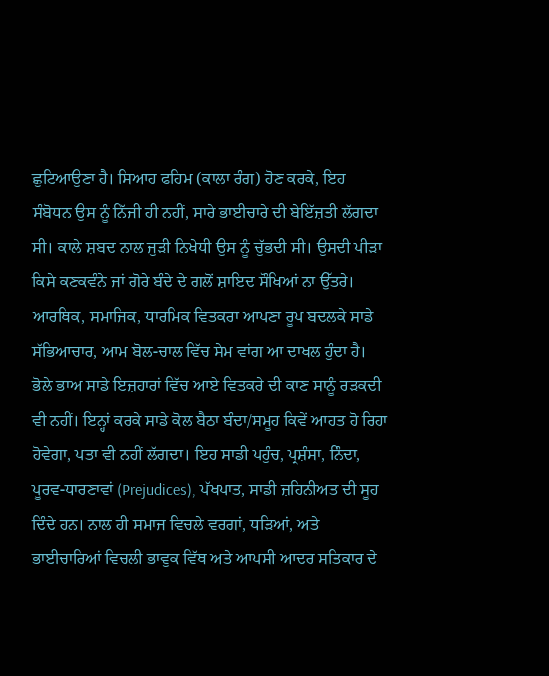ਛੁਟਿਆਉਣਾ ਹੈ। ਸਿਆਹ ਫਹਿਮ (ਕਾਲਾ ਰੰਗ) ਹੋਣ ਕਰਕੇ, ਇਹ ਸੰਬੋਧਨ ਉਸ ਨੂੰ ਨਿੱਜੀ ਹੀ ਨਹੀਂ, ਸਾਰੇ ਭਾਈਚਾਰੇ ਦੀ ਬੇਇੱਜ਼ਤੀ ਲੱਗਦਾ ਸੀ। ਕਾਲੇ ਸ਼ਬਦ ਨਾਲ ਜੁੜੀ ਨਿਖੇਧੀ ਉਸ ਨੂੰ ਚੁੱਭਦੀ ਸੀ। ਉਸਦੀ ਪੀੜਾ ਕਿਸੇ ਕਣਕਵੰਨੇ ਜਾਂ ਗੋਰੇ ਬੰਦੇ ਦੇ ਗਲੋਂ ਸ਼ਾਇਦ ਸੌਖਿਆਂ ਨਾ ਉੱਤਰੇ।
ਆਰਥਿਕ, ਸਮਾਜਿਕ, ਧਾਰਮਿਕ ਵਿਤਕਰਾ ਆਪਣਾ ਰੂਪ ਬਦਲਕੇ ਸਾਡੇ ਸੱਭਿਆਚਾਰ, ਆਮ ਬੋਲ-ਚਾਲ ਵਿੱਚ ਸੇਮ ਵਾਂਗ ਆ ਦਾਖਲ ਹੁੰਦਾ ਹੈ। ਭੋਲੇ ਭਾਅ ਸਾਡੇ ਇਜ਼ਹਾਰਾਂ ਵਿੱਚ ਆਏ ਵਿਤਕਰੇ ਦੀ ਕਾਣ ਸਾਨੂੰ ਰੜਕਦੀ ਵੀ ਨਹੀਂ। ਇਨ੍ਹਾਂ ਕਰਕੇ ਸਾਡੇ ਕੋਲ ਬੈਠਾ ਬੰਦਾ/ਸਮੂਹ ਕਿਵੇਂ ਆਹਤ ਹੋ ਰਿਹਾ ਹੋਵੇਗਾ, ਪਤਾ ਵੀ ਨਹੀਂ ਲੱਗਦਾ। ਇਹ ਸਾਡੀ ਪਹੁੰਚ, ਪ੍ਰਸ਼ੰਸਾ, ਨਿੰਦਾ, ਪੂਰਵ-ਧਾਰਣਾਵਾਂ (Prejudices), ਪੱਖਪਾਤ, ਸਾਡੀ ਜ਼ਹਿਨੀਅਤ ਦੀ ਸੂਹ ਦਿੰਦੇ ਹਨ। ਨਾਲ ਹੀ ਸਮਾਜ ਵਿਚਲੇ ਵਰਗਾਂ, ਧੜਿਆਂ, ਅਤੇ ਭਾਈਚਾਰਿਆਂ ਵਿਚਲੀ ਭਾਵੁਕ ਵਿੱਥ ਅਤੇ ਆਪਸੀ ਆਦਰ ਸਤਿਕਾਰ ਦੇ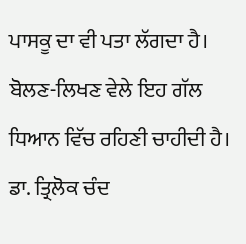ਪਾਸਕੂ ਦਾ ਵੀ ਪਤਾ ਲੱਗਦਾ ਹੈ।
ਬੋਲਣ-ਲਿਖਣ ਵੇਲੇ ਇਹ ਗੱਲ ਧਿਆਨ ਵਿੱਚ ਰਹਿਣੀ ਚਾਹੀਦੀ ਹੈ। ਡਾ. ਤ੍ਰਿਲੋਕ ਚੰਦ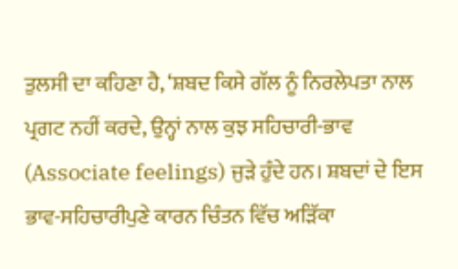ਤੁਲਸੀ ਦਾ ਕਹਿਣਾ ਹੈ, ‘ਸ਼ਬਦ ਕਿਸੇ ਗੱਲ ਨੂੰ ਨਿਰਲੇਪਤਾ ਨਾਲ ਪ੍ਰਗਟ ਨਹੀਂ ਕਰਦੇ, ਉਨ੍ਹਾਂ ਨਾਲ ਕੁਝ ਸਹਿਚਾਰੀ-ਭਾਵ (Associate feelings) ਜੁੜੇ ਹੁੰਦੇ ਹਨ। ਸ਼ਬਦਾਂ ਦੇ ਇਸ ਭਾਵ-ਸਹਿਚਾਰੀਪੁਣੇ ਕਾਰਨ ਚਿੰਤਨ ਵਿੱਚ ਅੜਿੱਕਾ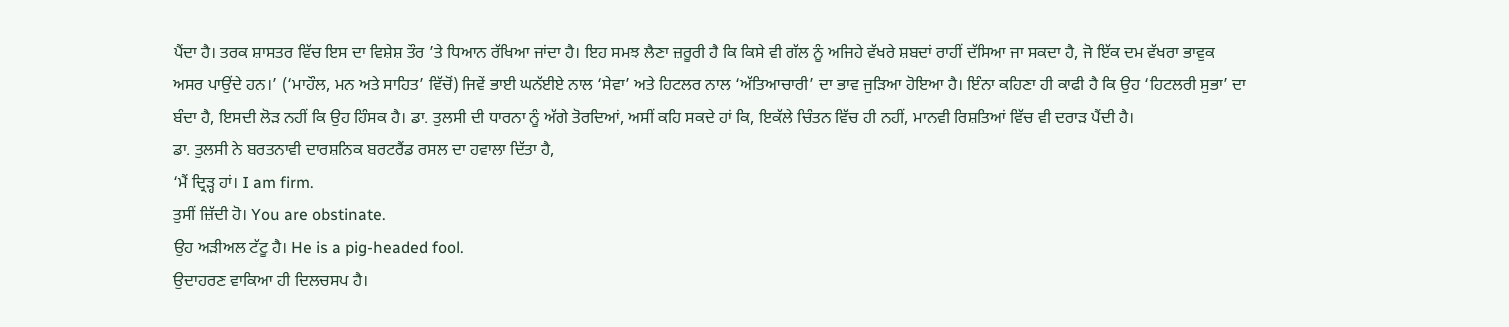ਪੈਂਦਾ ਹੈ। ਤਰਕ ਸ਼ਾਸਤਰ ਵਿੱਚ ਇਸ ਦਾ ਵਿਸ਼ੇਸ਼ ਤੌਰ ’ਤੇ ਧਿਆਨ ਰੱਖਿਆ ਜਾਂਦਾ ਹੈ। ਇਹ ਸਮਝ ਲੈਣਾ ਜ਼ਰੂਰੀ ਹੈ ਕਿ ਕਿਸੇ ਵੀ ਗੱਲ ਨੂੰ ਅਜਿਹੇ ਵੱਖਰੇ ਸ਼ਬਦਾਂ ਰਾਹੀਂ ਦੱਸਿਆ ਜਾ ਸਕਦਾ ਹੈ, ਜੋ ਇੱਕ ਦਮ ਵੱਖਰਾ ਭਾਵੁਕ ਅਸਰ ਪਾਉਂਦੇ ਹਨ।’ (‘ਮਾਹੌਲ, ਮਨ ਅਤੇ ਸਾਹਿਤ’ ਵਿੱਚੋਂ) ਜਿਵੇਂ ਭਾਈ ਘਨੱਈਏ ਨਾਲ ‘ਸੇਵਾ’ ਅਤੇ ਹਿਟਲਰ ਨਾਲ ‘ਅੱਤਿਆਚਾਰੀ’ ਦਾ ਭਾਵ ਜੁੜਿਆ ਹੋਇਆ ਹੈ। ਇੰਨਾ ਕਹਿਣਾ ਹੀ ਕਾਫੀ ਹੈ ਕਿ ਉਹ ‘ਹਿਟਲਰੀ ਸੁਭਾ’ ਦਾ ਬੰਦਾ ਹੈ, ਇਸਦੀ ਲੋੜ ਨਹੀਂ ਕਿ ਉਹ ਹਿੰਸਕ ਹੈ। ਡਾ. ਤੁਲਸੀ ਦੀ ਧਾਰਨਾ ਨੂੰ ਅੱਗੇ ਤੋਰਦਿਆਂ, ਅਸੀਂ ਕਹਿ ਸਕਦੇ ਹਾਂ ਕਿ, ਇਕੱਲੇ ਚਿੰਤਨ ਵਿੱਚ ਹੀ ਨਹੀਂ, ਮਾਨਵੀ ਰਿਸ਼ਤਿਆਂ ਵਿੱਚ ਵੀ ਦਰਾੜ ਪੈਂਦੀ ਹੈ।
ਡਾ. ਤੁਲਸੀ ਨੇ ਬਰਤਨਾਵੀ ਦਾਰਸ਼ਨਿਕ ਬਰਟਰੈਂਡ ਰਸਲ ਦਾ ਹਵਾਲਾ ਦਿੱਤਾ ਹੈ,
‘ਮੈਂ ਦ੍ਰਿੜ੍ਹ ਹਾਂ। I am firm.
ਤੁਸੀਂ ਜ਼ਿੱਦੀ ਹੋ। You are obstinate.
ਉਹ ਅੜੀਅਲ ਟੱਟੂ ਹੈ। He is a pig-headed fool.
ਉਦਾਹਰਣ ਵਾਕਿਆ ਹੀ ਦਿਲਚਸਪ ਹੈ।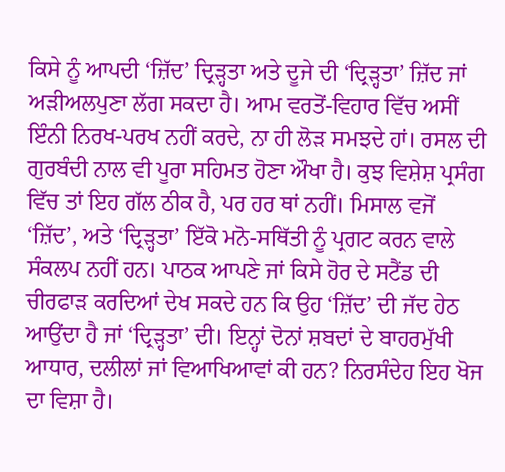ਕਿਸੇ ਨੂੰ ਆਪਦੀ ‘ਜ਼ਿੱਦ’ ਦ੍ਰਿੜ੍ਹਤਾ ਅਤੇ ਦੂਜੇ ਦੀ ‘ਦ੍ਰਿੜ੍ਹਤਾ’ ਜ਼ਿੱਦ ਜਾਂ ਅੜੀਅਲਪੁਣਾ ਲੱਗ ਸਕਦਾ ਹੈ। ਆਮ ਵਰਤੋਂ-ਵਿਹਾਰ ਵਿੱਚ ਅਸੀਂ ਇੰਨੀ ਨਿਰਖ-ਪਰਖ ਨਹੀਂ ਕਰਦੇ, ਨਾ ਹੀ ਲੋੜ ਸਮਝਦੇ ਹਾਂ। ਰਸਲ ਦੀ ਗੁਰਬੰਦੀ ਨਾਲ ਵੀ ਪੂਰਾ ਸਹਿਮਤ ਹੋਣਾ ਔਖਾ ਹੈ। ਕੁਝ ਵਿਸ਼ੇਸ਼ ਪ੍ਰਸੰਗ ਵਿੱਚ ਤਾਂ ਇਹ ਗੱਲ ਠੀਕ ਹੈ, ਪਰ ਹਰ ਥਾਂ ਨਹੀਂ। ਮਿਸਾਲ ਵਜੋਂ ‘ਜ਼ਿੱਦ’, ਅਤੇ ‘ਦ੍ਰਿੜ੍ਹਤਾ’ ਇੱਕੋ ਮਨੋ-ਸਥਿੱਤੀ ਨੂੰ ਪ੍ਰਗਟ ਕਰਨ ਵਾਲੇ ਸੰਕਲਪ ਨਹੀਂ ਹਨ। ਪਾਠਕ ਆਪਣੇ ਜਾਂ ਕਿਸੇ ਹੋਰ ਦੇ ਸਟੈਂਡ ਦੀ ਚੀਰਫਾੜ ਕਰਦਿਆਂ ਦੇਖ ਸਕਦੇ ਹਨ ਕਿ ਉਹ ‘ਜ਼ਿੱਦ’ ਦੀ ਜੱਦ ਹੇਠ ਆਉਂਦਾ ਹੈ ਜਾਂ ‘ਦ੍ਰਿੜ੍ਹਤਾ’ ਦੀ। ਇਨ੍ਹਾਂ ਦੋਨਾਂ ਸ਼ਬਦਾਂ ਦੇ ਬਾਹਰਮੁੱਖੀ ਆਧਾਰ, ਦਲੀਲਾਂ ਜਾਂ ਵਿਆਖਿਆਵਾਂ ਕੀ ਹਨ? ਨਿਰਸੰਦੇਹ ਇਹ ਖੋਜ ਦਾ ਵਿਸ਼ਾ ਹੈ।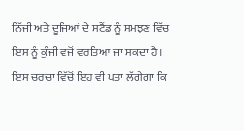ਨਿੱਜੀ ਅਤੇ ਦੂਜਿਆਂ ਦੇ ਸਟੈਂਡ ਨੂੰ ਸਮਝਣ ਵਿੱਚ ਇਸ ਨੂੰ ਕੁੰਜੀ ਵਜੋਂ ਵਰਤਿਆ ਜਾ ਸਕਦਾ ਹੈ।
ਇਸ ਚਰਚਾ ਵਿੱਚੋਂ ਇਹ ਵੀ ਪਤਾ ਲੱਗੇਗਾ ਕਿ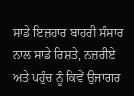ਸਾਡੇ ਇਜ਼ਹਾਰ ਬਾਹਰੀ ਸੰਸਾਰ ਨਾਲ ਸਾਡੇ ਰਿਸ਼ਤੇ, ਨਜ਼ਰੀਏ ਅਤੇ ਪਹੁੰਚ ਨੂੰ ਕਿਵੇਂ ਉਜਾਗਰ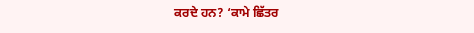ਕਰਦੇ ਹਨ? ‘ਕਾਮੇ ਛਿੱਤਰ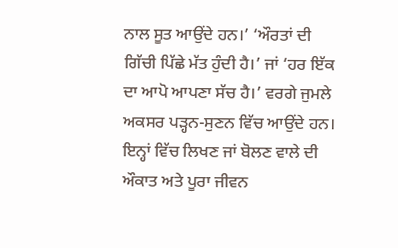ਨਾਲ ਸੂਤ ਆਉਂਦੇ ਹਨ।’ ‘ਔਰਤਾਂ ਦੀ ਗਿੱਚੀ ਪਿੱਛੇ ਮੱਤ ਹੁੰਦੀ ਹੈ।’ ਜਾਂ ‘ਹਰ ਇੱਕ ਦਾ ਆਪੋ ਆਪਣਾ ਸੱਚ ਹੈ।’ ਵਰਗੇ ਜੁਮਲੇ ਅਕਸਰ ਪੜ੍ਹਨ-ਸੁਣਨ ਵਿੱਚ ਆਉਂਦੇ ਹਨ। ਇਨ੍ਹਾਂ ਵਿੱਚ ਲਿਖਣ ਜਾਂ ਬੋਲਣ ਵਾਲੇ ਦੀ ਔਕਾਤ ਅਤੇ ਪੂਰਾ ਜੀਵਨ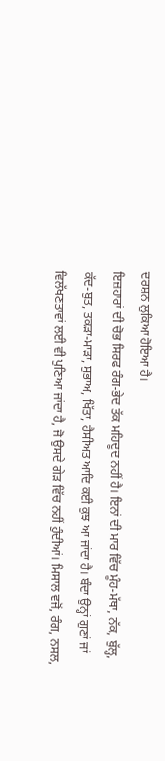ਦਰਸ਼ਨ ਲੁਕਿਆ ਹੋਇਆ ਹੈ।
ਇਜ਼ਹਾਰਾਂ ਦੀ ਚੋਭ ਸਿਰਫ ਰੰਗ-ਭੇਦ ਤੱਕ ਮਹਿਦੂਦ ਨਹੀਂ ਹੈ। ਇਨਾਂ ਦੀ ਮਾਰ ਵਿੱਚ ਮੂੰਹ-ਮੱਥਾ, ਨੱਕ, ਬੁੱਲ੍ਹ, ਕੱਦ-ਬੁਤ, ਤਕੜਾ-ਮਾੜਾ, ਸੁਭਾਅ, ਖਿੱਤਾ, ਹੈਸੀਅਤ ਆਦਿ ਕਈ ਕੁਝ ਆ ਜਾਂਦਾ ਹੈ। ਬੰਦਾ ਉਨ੍ਹਾਂ ਗੁਣਾਂ ਜਾਂ ਵਿਲੱਖਣਤਾਵਾਂ ਲਈ ਵੀ ਪੁਣਿਆ ਜਾਂਦਾ ਹੈ, ਜੋ ਉਸਦੇ ਗੇੜ ਵਿੱਚ ਨਹੀਂ ਹੁੰਦੀਆਂ। ਮਿਸਾਲ ਵਜੋਂ, ਰੰਗ, ਨਸਲ,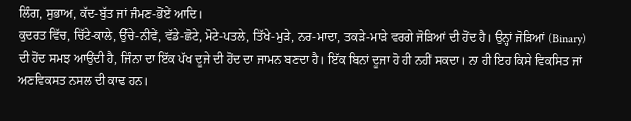ਲਿੰਗ, ਸੁਭਾਅ, ਕੱਦ-ਬੁੱਤ ਜਾਂ ਜੰਮਣ-ਭੋਂਏਂ ਆਦਿ।
ਕੁਦਰਤ ਵਿੱਚ, ਚਿੱਟੇ-ਕਾਲੇ, ਉੱਚੇ-ਨੀਵੇਂ, ਵੱਡੇ-ਛੋਟੇ, ਮੋਟੇ-ਪਤਲੇ, ਤਿੱਖੇ-ਮੁੜੇ, ਨਰ-ਮਾਦਾ, ਤਕੜੇ-ਮਾੜੇ ਵਰਗੇ ਜੋੜਿਆਂ ਦੀ ਹੋਂਦ ਹੈ। ਉਨ੍ਹਾਂ ਜੋੜਿਆਂ (Binary) ਦੀ ਹੋਂਦ ਸਮਝ ਆਉਂਦੀ ਹੈ, ਜਿੰਨਾ ਦਾ ਇੱਕ ਪੱਖ ਦੂਜੇ ਦੀ ਹੋਂਦ ਦਾ ਜਾਮਨ ਬਣਦਾ ਹੈ। ਇੱਕ ਬਿਨਾਂ ਦੂਜਾ ਹੋ ਹੀ ਨਹੀਂ ਸਕਦਾ। ਨਾ ਹੀ ਇਹ ਕਿਸੇ ਵਿਕਸਿਤ ਜਾਂ ਅਣਵਿਕਸਤ ਨਸਲ ਦੀ ਕਾਢ ਹਨ।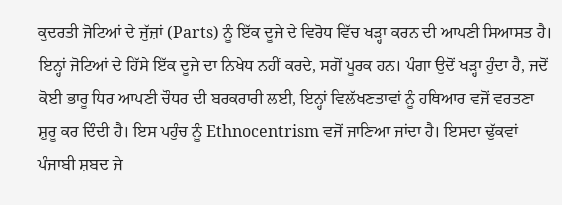ਕੁਦਰਤੀ ਜੋਟਿਆਂ ਦੇ ਜੁੱਜ਼ਾਂ (Parts) ਨੂੰ ਇੱਕ ਦੂਜੇ ਦੇ ਵਿਰੋਧ ਵਿੱਚ ਖੜ੍ਹਾ ਕਰਨ ਦੀ ਆਪਣੀ ਸਿਆਸਤ ਹੈ। ਇਨ੍ਹਾਂ ਜੋਟਿਆਂ ਦੇ ਹਿੱਸੇ ਇੱਕ ਦੂਜੇ ਦਾ ਨਿਖੇਧ ਨਹੀਂ ਕਰਦੇ, ਸਗੋਂ ਪੂਰਕ ਹਨ। ਪੰਗਾ ਉਦੋਂ ਖੜ੍ਹਾ ਹੁੰਦਾ ਹੈ, ਜਦੋਂ ਕੋਈ ਭਾਰੂ ਧਿਰ ਆਪਣੀ ਚੌਧਰ ਦੀ ਬਰਕਰਾਰੀ ਲਈ, ਇਨ੍ਹਾਂ ਵਿਲੱਖਣਤਾਵਾਂ ਨੂੰ ਹਥਿਆਰ ਵਜੋਂ ਵਰਤਣਾ ਸ਼ੁਰੂ ਕਰ ਦਿੰਦੀ ਹੈ। ਇਸ ਪਹੁੰਚ ਨੂੰ Ethnocentrism ਵਜੋਂ ਜਾਣਿਆ ਜਾਂਦਾ ਹੈ। ਇਸਦਾ ਢੁੱਕਵਾਂ ਪੰਜਾਬੀ ਸ਼ਬਦ ਜੇ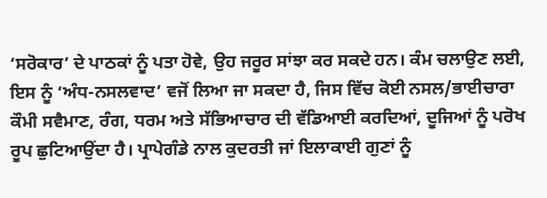‘ਸਰੋਕਾਰ’ ਦੇ ਪਾਠਕਾਂ ਨੂੰ ਪਤਾ ਹੋਵੇ, ਉਹ ਜਰੂਰ ਸਾਂਝਾ ਕਰ ਸਕਦੇ ਹਨ। ਕੰਮ ਚਲਾਉਣ ਲਈ, ਇਸ ਨੂੰ ‘ਅੰਧ-ਨਸਲਵਾਦ’ ਵਜੋਂ ਲਿਆ ਜਾ ਸਕਦਾ ਹੈ, ਜਿਸ ਵਿੱਚ ਕੋਈ ਨਸਲ/ਭਾਈਚਾਰਾ ਕੌਮੀ ਸਵੈਮਾਣ, ਰੰਗ, ਧਰਮ ਅਤੇ ਸੱਭਿਆਚਾਰ ਦੀ ਵੱਡਿਆਈ ਕਰਦਿਆਂ, ਦੂਜਿਆਂ ਨੂੰ ਪਰੋਖ ਰੂਪ ਛੁਟਿਆਉਂਦਾ ਹੈ। ਪ੍ਰਾਪੇਗੰਡੇ ਨਾਲ ਕੁਦਰਤੀ ਜਾਂ ਇਲਾਕਾਈ ਗੁਣਾਂ ਨੂੰ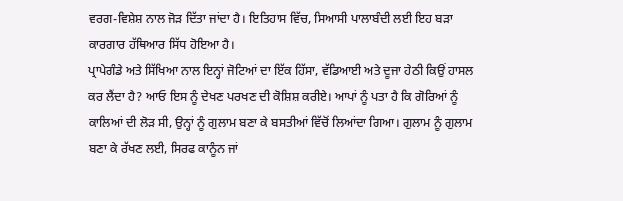ਵਰਗ-ਵਿਸ਼ੇਸ਼ ਨਾਲ ਜੋੜ ਦਿੱਤਾ ਜਾਂਦਾ ਹੈ। ਇਤਿਹਾਸ ਵਿੱਚ, ਸਿਆਸੀ ਪਾਲਾਬੰਦੀ ਲਈ ਇਹ ਬੜਾ ਕਾਰਗਾਰ ਹੱਥਿਆਰ ਸਿੱਧ ਹੋਇਆ ਹੈ।
ਪ੍ਰਾਪੇਗੰਡੇ ਅਤੇ ਸਿੱਖਿਆ ਨਾਲ ਇਨ੍ਹਾਂ ਜੋਟਿਆਂ ਦਾ ਇੱਕ ਹਿੱਸਾ, ਵੱਡਿਆਈ ਅਤੇ ਦੂਜਾ ਹੇਠੀ ਕਿਉਂ ਹਾਸਲ ਕਰ ਲੈਂਦਾ ਹੈ? ਆਓ ਇਸ ਨੂੰ ਦੇਖਣ ਪਰਖਣ ਦੀ ਕੋਸ਼ਿਸ਼ ਕਰੀਏ। ਆਪਾਂ ਨੂੰ ਪਤਾ ਹੈ ਕਿ ਗੋਰਿਆਂ ਨੂੰ ਕਾਲਿਆਂ ਦੀ ਲੋੜ ਸੀ, ਉਨ੍ਹਾਂ ਨੂੰ ਗੁਲਾਮ ਬਣਾ ਕੇ ਬਸਤੀਆਂ ਵਿੱਚੋਂ ਲਿਆਂਦਾ ਗਿਆ। ਗੁਲਾਮ ਨੂੰ ਗੁਲਾਮ ਬਣਾ ਕੇ ਰੱਖਣ ਲਈ, ਸਿਰਫ ਕਾਨੂੰਨ ਜਾਂ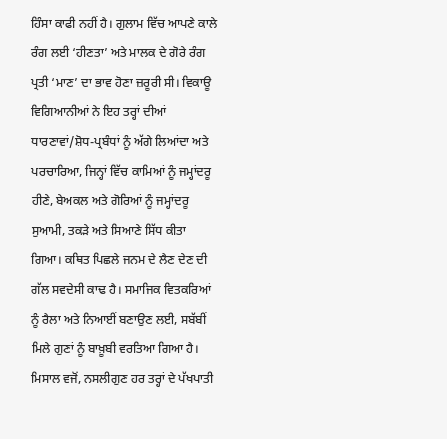ਹਿੰਸਾ ਕਾਫੀ ਨਹੀਂ ਹੈ। ਗੁਲਾਮ ਵਿੱਚ ਆਪਣੇ ਕਾਲੇ ਰੰਗ ਲਈ ‘ਹੀਣਤਾ’ ਅਤੇ ਮਾਲਕ ਦੇ ਗੋਰੇ ਰੰਗ ਪ੍ਰਤੀ ‘ਮਾਣ’ ਦਾ ਭਾਵ ਹੋਣਾ ਜ਼ਰੂਰੀ ਸੀ। ਵਿਕਾਊ ਵਿਗਿਆਨੀਆਂ ਨੇ ਇਹ ਤਰ੍ਹਾਂ ਦੀਆਂ ਧਾਰਣਾਵਾਂ/ਸ਼ੋਧ-ਪ੍ਰਬੰਧਾਂ ਨੂੰ ਅੱਗੇ ਲਿਆਂਦਾ ਅਤੇ ਪਰਚਾਰਿਆ, ਜਿਨ੍ਹਾਂ ਵਿੱਚ ਕਾਮਿਆਂ ਨੂੰ ਜਮ੍ਹਾਂਦਰੂ ਹੀਣੇ, ਬੇਅਕਲ ਅਤੇ ਗੋਰਿਆਂ ਨੂੰ ਜਮ੍ਹਾਂਦਰੂ ਸੁਆਮੀ, ਤਕੜੇ ਅਤੇ ਸਿਆਣੇ ਸਿੱਧ ਕੀਤਾ ਗਿਆ। ਕਥਿਤ ਪਿਛਲੇ ਜਨਮ ਦੇ ਲੈਣ ਦੇਣ ਦੀ ਗੱਲ ਸਵਦੇਸੀ ਕਾਢ ਹੈ। ਸਮਾਜਿਕ ਵਿਤਕਰਿਆਂ ਨੂੰ ਰੈਲਾ ਅਤੇ ਨਿਆਈਂ ਬਣਾਉਣ ਲਈ, ਸਬੱਬੀਂ ਮਿਲੇ ਗੁਣਾਂ ਨੂੰ ਬਾਖ਼ੂਬੀ ਵਰਤਿਆ ਗਿਆ ਹੈ। ਮਿਸਾਲ ਵਜੋਂ, ਨਸਲੀਗੁਣ ਹਰ ਤਰ੍ਹਾਂ ਦੇ ਪੱਖਪਾਤੀ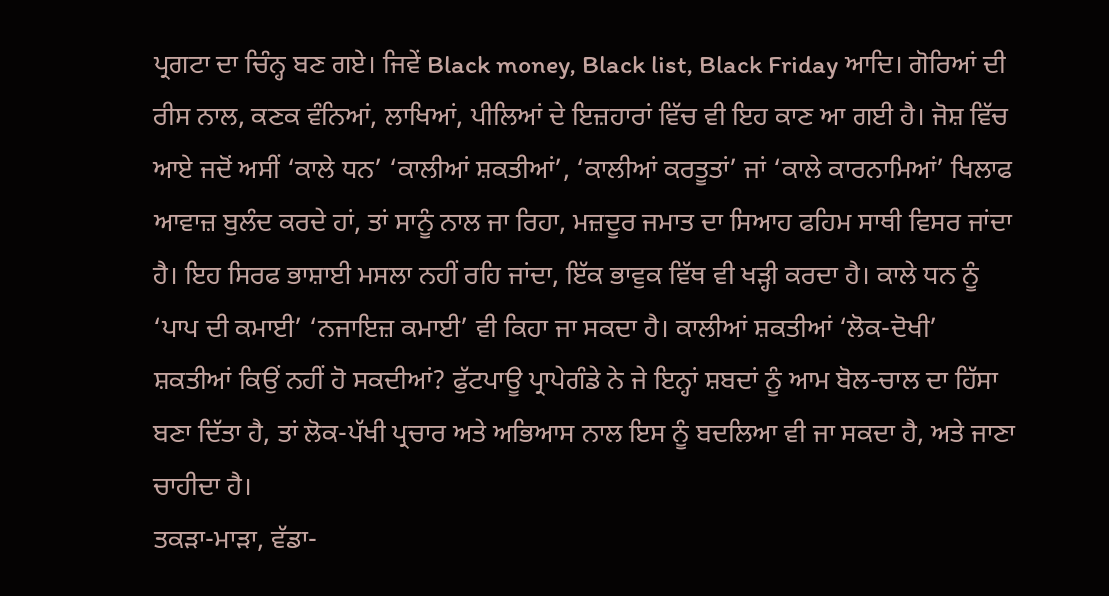ਪ੍ਰਗਟਾ ਦਾ ਚਿੰਨ੍ਹ ਬਣ ਗਏ। ਜਿਵੇਂ Black money, Black list, Black Friday ਆਦਿ। ਗੋਰਿਆਂ ਦੀ ਰੀਸ ਨਾਲ, ਕਣਕ ਵੰਨਿਆਂ, ਲਾਖਿਆਂ, ਪੀਲਿਆਂ ਦੇ ਇਜ਼ਹਾਰਾਂ ਵਿੱਚ ਵੀ ਇਹ ਕਾਣ ਆ ਗਈ ਹੈ। ਜੋਸ਼ ਵਿੱਚ ਆਏ ਜਦੋਂ ਅਸੀਂ ‘ਕਾਲੇ ਧਨ’ ‘ਕਾਲੀਆਂ ਸ਼ਕਤੀਆਂ’, ‘ਕਾਲੀਆਂ ਕਰਤੂਤਾਂ’ ਜਾਂ ‘ਕਾਲੇ ਕਾਰਨਾਮਿਆਂ’ ਖਿਲਾਫ ਆਵਾਜ਼ ਬੁਲੰਦ ਕਰਦੇ ਹਾਂ, ਤਾਂ ਸਾਨੂੰ ਨਾਲ ਜਾ ਰਿਹਾ, ਮਜ਼ਦੂਰ ਜਮਾਤ ਦਾ ਸਿਆਹ ਫਹਿਮ ਸਾਥੀ ਵਿਸਰ ਜਾਂਦਾ ਹੈ। ਇਹ ਸਿਰਫ ਭਾਸ਼ਾਈ ਮਸਲਾ ਨਹੀਂ ਰਹਿ ਜਾਂਦਾ, ਇੱਕ ਭਾਵੁਕ ਵਿੱਥ ਵੀ ਖੜ੍ਹੀ ਕਰਦਾ ਹੈ। ਕਾਲੇ ਧਨ ਨੂੰ ‘ਪਾਪ ਦੀ ਕਮਾਈ’ ‘ਨਜਾਇਜ਼ ਕਮਾਈ’ ਵੀ ਕਿਹਾ ਜਾ ਸਕਦਾ ਹੈ। ਕਾਲੀਆਂ ਸ਼ਕਤੀਆਂ ‘ਲੋਕ-ਦੋਖੀ’ ਸ਼ਕਤੀਆਂ ਕਿਉਂ ਨਹੀਂ ਹੋ ਸਕਦੀਆਂ? ਫੁੱਟਪਾਊ ਪ੍ਰਾਪੇਗੰਡੇ ਨੇ ਜੇ ਇਨ੍ਹਾਂ ਸ਼ਬਦਾਂ ਨੂੰ ਆਮ ਬੋਲ-ਚਾਲ ਦਾ ਹਿੱਸਾ ਬਣਾ ਦਿੱਤਾ ਹੈ, ਤਾਂ ਲੋਕ-ਪੱਖੀ ਪ੍ਰਚਾਰ ਅਤੇ ਅਭਿਆਸ ਨਾਲ ਇਸ ਨੂੰ ਬਦਲਿਆ ਵੀ ਜਾ ਸਕਦਾ ਹੈ, ਅਤੇ ਜਾਣਾ ਚਾਹੀਦਾ ਹੈ।
ਤਕੜਾ-ਮਾੜਾ, ਵੱਡਾ-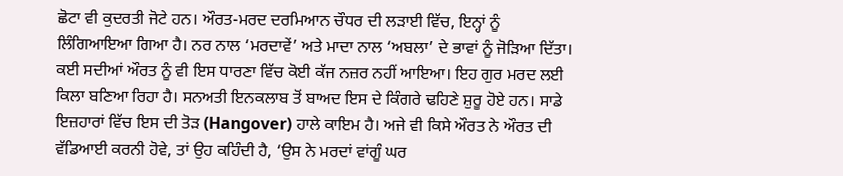ਛੋਟਾ ਵੀ ਕੁਦਰਤੀ ਜੋਟੇ ਹਨ। ਔਰਤ-ਮਰਦ ਦਰਮਿਆਨ ਚੌਧਰ ਦੀ ਲੜਾਈ ਵਿੱਚ, ਇਨ੍ਹਾਂ ਨੂੰ ਲਿੰਗਿਆਇਆ ਗਿਆ ਹੈ। ਨਰ ਨਾਲ ‘ਮਰਦਾਵੇਂ’ ਅਤੇ ਮਾਦਾ ਨਾਲ ‘ਅਬਲਾ’ ਦੇ ਭਾਵਾਂ ਨੂੰ ਜੋੜਿਆ ਦਿੱਤਾ। ਕਈ ਸਦੀਆਂ ਔਰਤ ਨੂੰ ਵੀ ਇਸ ਧਾਰਣਾ ਵਿੱਚ ਕੋਈ ਕੱਜ ਨਜ਼ਰ ਨਹੀਂ ਆਇਆ। ਇਹ ਗੁਰ ਮਰਦ ਲਈ ਕਿਲਾ ਬਣਿਆ ਰਿਹਾ ਹੈ। ਸਨਅਤੀ ਇਨਕਲਾਬ ਤੋਂ ਬਾਅਦ ਇਸ ਦੇ ਕਿੰਗਰੇ ਢਹਿਣੇ ਸ਼ੁਰੂ ਹੋਏ ਹਨ। ਸਾਡੇ ਇਜ਼ਹਾਰਾਂ ਵਿੱਚ ਇਸ ਦੀ ਤੋੜ (Hangover) ਹਾਲੇ ਕਾਇਮ ਹੈ। ਅਜੇ ਵੀ ਕਿਸੇ ਔਰਤ ਨੇ ਔਰਤ ਦੀ ਵੱਡਿਆਈ ਕਰਨੀ ਹੋਵੇ, ਤਾਂ ਉਹ ਕਹਿੰਦੀ ਹੈ, ‘ਉਸ ਨੇ ਮਰਦਾਂ ਵਾਂਗੂੰ ਘਰ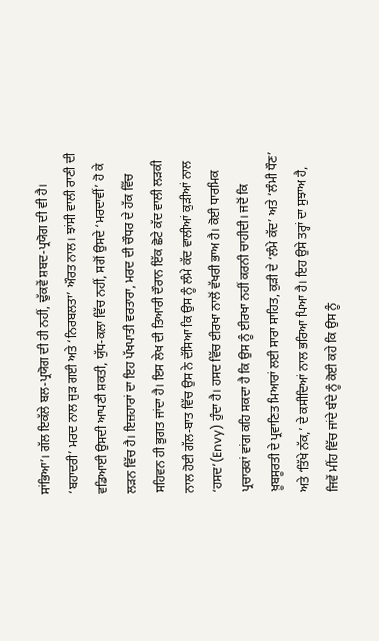ਸਾਂਭਿਆ’। ਗੱਲ ਇਕੱਲੇ ਬਲ-ਪ੍ਰਯੋਗ ਦੀ ਹੀ ਨਹੀਂ, ਢੁੱਕਵੇਂ ਸ਼ਬਦ-ਪ੍ਰਯੋਗ ਦੀ ਵੀ ਹੈ। ‘ਬਹਾਦਰੀ’ ਮਰਦ ਨਾਲ ਜੁੜ ਗਈ ਅਤੇ ‘ਨਿਰਬਲਤਾ’ ਔਰਤ ਨਾਲ। ਝਾਂਸੀ ਵਾਲੀ ਰਾਣੀ ਦੀ ਵਡਿਆਈ ਉਸਦੀ ਆਪਣੀ ਸ਼ਕਤੀ, ਯੁੱਧ-ਕਲਾ ਵਿੱਚ ਨਹੀਂ, ਸਗੋਂ ਉਸਦੇ ‘ਮਰਦਾਵੀਂ’ ਹੋ ਕੇ ਲੜਨ ਵਿੱਚ ਹੈ। ਇਜ਼ਹਾਰਾਂ ਦਾ ਇਹ ਪੱਖਪਾਤੀ ਵਰਤਾਰਾ, ਮਰਦ ਦੀ ਚੌਧਰ ਦੇ ਹੱਕ ਵਿੱਚ ਸਹਿਵਨ ਹੀ ਭੁਗਤ ਜਾਂਦਾ ਹੈ। ਇਸ ਲੇਖ ਦੀ ਤਿਆਰੀ ਦੌਰਾਨ ਇੱਕ ਛੋਟੇ ਕੱਦ ਵਾਲੀ ਲੜਕੀ ਨਾਲ ਹੋਈ ਗੱਲ-ਬਾਤ ਵਿੱਚ ਉਸ ਨੇ ਦੱਸਿਆ ਕਿ ਉਸ ਨੂੰ ਲੰਮੇ ਕੱਦ ਵਾਲੀਆਂ ਕੁੜੀਆਂ ਨਾਲ ‘ਹਸਦ’(Envy) ਹੁੰਦਾ ਹੈ। ਹਸਦ ਵਿੱਚ ਈਰਖਾ ਨਾਲੋਂ ਵੱਖਰੀ ਭਾਅ ਹੈ। ਕੋਈ ਧਾਰਮਿਕ ਪ੍ਰਚਾਰਕਾਂ ਵਾਂਗ ਕਹਿ ਸਕਦਾ ਹੈ ਕਿ ਉਸ ਨੂੰ ਈਰਖਾ ਨਹੀਂ ਕਰਨੀ ਚਾਹੀਦੀ। ਜਦੋਂ ਕਿ ਖ਼ੂਬਸੂਰਤੀ ਦੇ ਪ੍ਰਵਾਣਿਤ ਮਿਆਰਾਂ ਲਈ ਸਾਰਾ ਸਾਹਿਤ, ਕੁੜੀ ਦੇ ‘ਲੰਮੇ ਕੱਦ’ ਅਤੇ ‘ਲੰਮੀ ਧੌਣ’ ਅਤੇ ‘ਤਿੱਖੇ ਨੱਕ,’ ਦੇ ਕਸੀਦਿਆਂ ਨਾਲ ਭਰਿਆ ਪਿਆ ਹੈ। ਇਹ ਉਸੇ ਤਰ੍ਹਾਂ ਦਾ ਸੁਝਾਅ ਹੈ, ਜਿਵੇਂ ਮੀਂਹ ਵਿੱਚ ਜਾਂਦੇ ਬੰਦੇ ਨੂੰ ਕੋਈ ਕਹੇ ਕਿ ਉਸ ਨੂੰ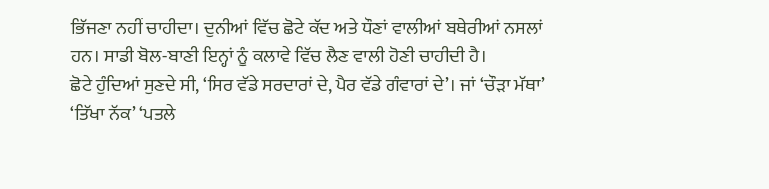ਭਿੱਜਣਾ ਨਹੀਂ ਚਾਹੀਦਾ। ਦੁਨੀਆਂ ਵਿੱਚ ਛੋਟੇ ਕੱਦ ਅਤੇ ਧੌਣਾਂ ਵਾਲੀਆਂ ਬਥੇਰੀਆਂ ਨਸਲਾਂ ਹਨ। ਸਾਡੀ ਬੋਲ-ਬਾਣੀ ਇਨ੍ਹਾਂ ਨੂੰ ਕਲਾਵੇ ਵਿੱਚ ਲੈਣ ਵਾਲੀ ਹੋਣੀ ਚਾਹੀਦੀ ਹੈ।
ਛੋਟੇ ਹੁੰਦਿਆਂ ਸੁਣਦੇ ਸੀ, ‘ਸਿਰ ਵੱਡੇ ਸਰਦਾਰਾਂ ਦੇ, ਪੈਰ ਵੱਡੇ ਗੰਵਾਰਾਂ ਦੇ’। ਜਾਂ ‘ਚੌੜਾ ਮੱਥਾ’ ‘ਤਿੱਖਾ ਨੱਕ’ ‘ਪਤਲੇ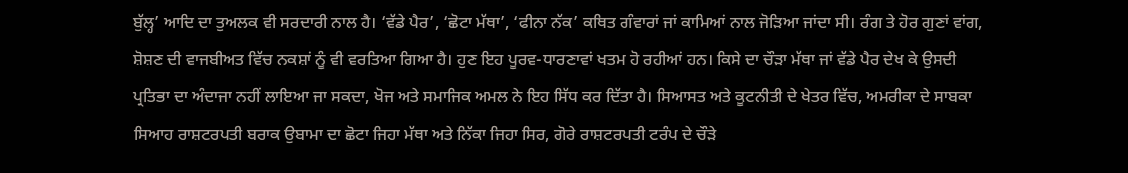ਬੁੱਲ੍ਹ’ ਆਦਿ ਦਾ ਤੁਅਲਕ ਵੀ ਸਰਦਾਰੀ ਨਾਲ ਹੈ। ‘ਵੱਡੇ ਪੈਰ’, ‘ਛੋਟਾ ਮੱਥਾ’, ‘ਫੀਨਾ ਨੱਕ’ ਕਥਿਤ ਗੰਵਾਰਾਂ ਜਾਂ ਕਾਮਿਆਂ ਨਾਲ ਜੋੜਿਆ ਜਾਂਦਾ ਸੀ। ਰੰਗ ਤੇ ਹੋਰ ਗੁਣਾਂ ਵਾਂਗ, ਸ਼ੋਸ਼ਣ ਦੀ ਵਾਜਬੀਅਤ ਵਿੱਚ ਨਕਸ਼ਾਂ ਨੂੰ ਵੀ ਵਰਤਿਆ ਗਿਆ ਹੈ। ਹੁਣ ਇਹ ਪੂਰਵ-ਧਾਰਣਾਵਾਂ ਖਤਮ ਹੋ ਰਹੀਆਂ ਹਨ। ਕਿਸੇ ਦਾ ਚੌੜਾ ਮੱਥਾ ਜਾਂ ਵੱਡੇ ਪੈਰ ਦੇਖ ਕੇ ਉਸਦੀ ਪ੍ਰਤਿਭਾ ਦਾ ਅੰਦਾਜਾ ਨਹੀਂ ਲਾਇਆ ਜਾ ਸਕਦਾ, ਖੋਜ ਅਤੇ ਸਮਾਜਿਕ ਅਮਲ ਨੇ ਇਹ ਸਿੱਧ ਕਰ ਦਿੱਤਾ ਹੈ। ਸਿਆਸਤ ਅਤੇ ਕੂਟਨੀਤੀ ਦੇ ਖੇਤਰ ਵਿੱਚ, ਅਮਰੀਕਾ ਦੇ ਸਾਬਕਾ ਸਿਆਹ ਰਾਸ਼ਟਰਪਤੀ ਬਰਾਕ ਉਬਾਮਾ ਦਾ ਛੋਟਾ ਜਿਹਾ ਮੱਥਾ ਅਤੇ ਨਿੱਕਾ ਜਿਹਾ ਸਿਰ, ਗੋਰੇ ਰਾਸ਼ਟਰਪਤੀ ਟਰੰਪ ਦੇ ਚੌੜੇ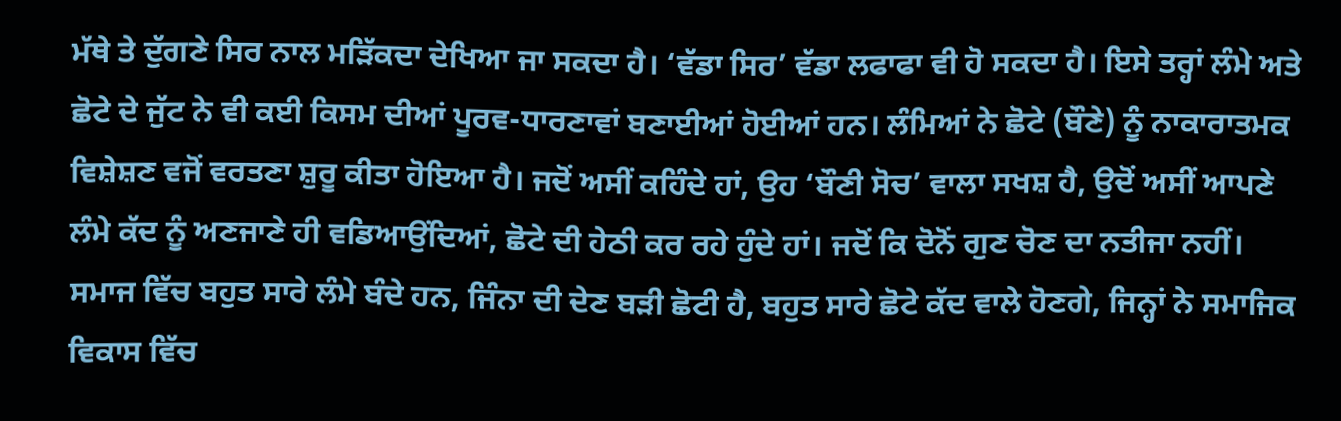ਮੱਥੇ ਤੇ ਦੁੱਗਣੇ ਸਿਰ ਨਾਲ ਮੜਿੱਕਦਾ ਦੇਖਿਆ ਜਾ ਸਕਦਾ ਹੈ। ‘ਵੱਡਾ ਸਿਰ’ ਵੱਡਾ ਲਫਾਫਾ ਵੀ ਹੋ ਸਕਦਾ ਹੈ। ਇਸੇ ਤਰ੍ਹਾਂ ਲੰਮੇ ਅਤੇ ਛੋਟੇ ਦੇ ਜੁੱਟ ਨੇ ਵੀ ਕਈ ਕਿਸਮ ਦੀਆਂ ਪੂਰਵ-ਧਾਰਣਾਵਾਂ ਬਣਾਈਆਂ ਹੋਈਆਂ ਹਨ। ਲੰਮਿਆਂ ਨੇ ਛੋਟੇ (ਬੌਣੇ) ਨੂੰ ਨਾਕਾਰਾਤਮਕ ਵਿਸ਼ੇਸ਼ਣ ਵਜੋਂ ਵਰਤਣਾ ਸ਼ੁਰੂ ਕੀਤਾ ਹੋਇਆ ਹੈ। ਜਦੋਂ ਅਸੀਂ ਕਹਿੰਦੇ ਹਾਂ, ਉਹ ‘ਬੌਣੀ ਸੋਚ’ ਵਾਲਾ ਸਖਸ਼ ਹੈ, ਉਦੋਂ ਅਸੀਂ ਆਪਣੇ ਲੰਮੇ ਕੱਦ ਨੂੰ ਅਣਜਾਣੇ ਹੀ ਵਡਿਆਉਂਦਿਆਂ, ਛੋਟੇ ਦੀ ਹੇਠੀ ਕਰ ਰਹੇ ਹੁੰਦੇ ਹਾਂ। ਜਦੋਂ ਕਿ ਦੋਨੋਂ ਗੁਣ ਚੋਣ ਦਾ ਨਤੀਜਾ ਨਹੀਂ। ਸਮਾਜ ਵਿੱਚ ਬਹੁਤ ਸਾਰੇ ਲੰਮੇ ਬੰਦੇ ਹਨ, ਜਿੰਨਾ ਦੀ ਦੇਣ ਬੜੀ ਛੋਟੀ ਹੈ, ਬਹੁਤ ਸਾਰੇ ਛੋਟੇ ਕੱਦ ਵਾਲੇ ਹੋਣਗੇ, ਜਿਨ੍ਹਾਂ ਨੇ ਸਮਾਜਿਕ ਵਿਕਾਸ ਵਿੱਚ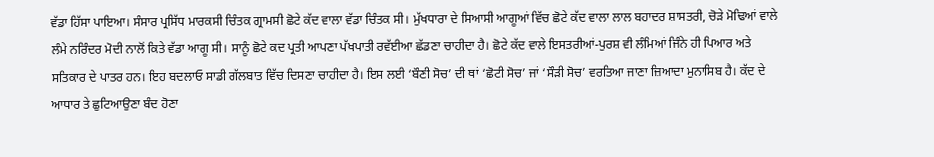ਵੱਡਾ ਹਿੱਸਾ ਪਾਇਆ। ਸੰਸਾਰ ਪ੍ਰਸਿੱਧ ਮਾਰਕਸੀ ਚਿੰਤਕ ਗ੍ਰਾਮਸੀ ਛੋਟੇ ਕੱਦ ਵਾਲਾ ਵੱਡਾ ਚਿੰਤਕ ਸੀ। ਮੁੱਖਧਾਰਾ ਦੇ ਸਿਆਸੀ ਆਗੂਆਂ ਵਿੱਚ ਛੋਟੇ ਕੱਦ ਵਾਲਾ ਲਾਲ ਬਹਾਦਰ ਸ਼ਾਸਤਰੀ, ਚੋੜੇ ਮੋਢਿਆਂ ਵਾਲੇ ਲੰਮੇ ਨਰਿੰਦਰ ਮੋਦੀ ਨਾਲੋਂ ਕਿਤੇ ਵੱਡਾ ਆਗੂ ਸੀ। ਸਾਨੂੰ ਛੋਟੇ ਕਦ ਪ੍ਰਤੀ ਆਪਣਾ ਪੱਖਪਾਤੀ ਰਵੱਈਆ ਛੱਡਣਾ ਚਾਹੀਦਾ ਹੈ। ਛੋਟੇ ਕੱਦ ਵਾਲੇ ਇਸਤਰੀਆਂ-ਪੁਰਸ਼ ਵੀ ਲੰਮਿਆਂ ਜਿੰਨੇ ਹੀ ਪਿਆਰ ਅਤੇ ਸਤਿਕਾਰ ਦੇ ਪਾਤਰ ਹਨ। ਇਹ ਬਦਲਾਓ ਸਾਡੀ ਗੱਲਬਾਤ ਵਿੱਚ ਦਿਸਣਾ ਚਾਹੀਦਾ ਹੈ। ਇਸ ਲਈ ‘ਬੌਣੀ ਸੋਚ’ ਦੀ ਥਾਂ ‘ਛੋਟੀ ਸੋਚ’ ਜਾਂ ‘ਸੌੜੀ ਸੋਚ’ ਵਰਤਿਆ ਜਾਣਾ ਜ਼ਿਆਦਾ ਮੁਨਾਸਿਬ ਹੈ। ਕੱਦ ਦੇ ਆਧਾਰ ਤੇ ਛੁਟਿਆਉਣਾ ਬੰਦ ਹੋਣਾ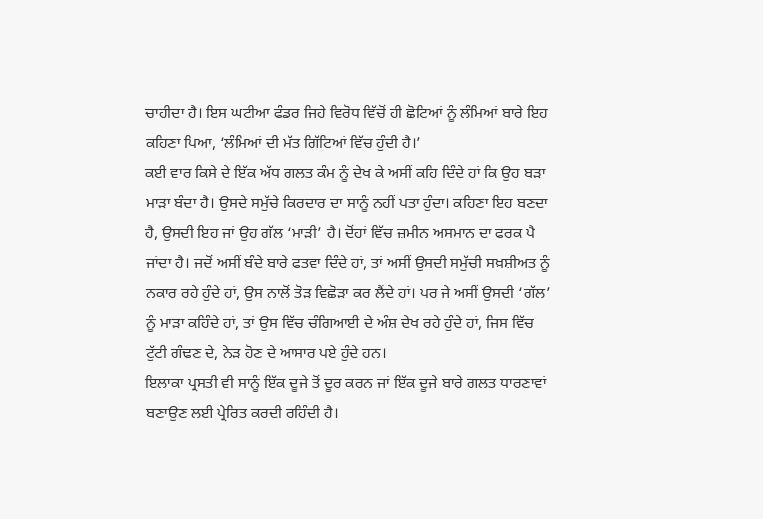ਚਾਹੀਦਾ ਹੈ। ਇਸ ਘਟੀਆ ਫੰਡਰ ਜਿਹੇ ਵਿਰੋਧ ਵਿੱਚੋਂ ਹੀ ਛੋਟਿਆਂ ਨੂੰ ਲੰਮਿਆਂ ਬਾਰੇ ਇਹ ਕਹਿਣਾ ਪਿਆ, ‘ਲੰਮਿਆਂ ਦੀ ਮੱਤ ਗਿੱਟਿਆਂ ਵਿੱਚ ਹੁੰਦੀ ਹੈ।’
ਕਈ ਵਾਰ ਕਿਸੇ ਦੇ ਇੱਕ ਅੱਧ ਗਲਤ ਕੰਮ ਨੂੰ ਦੇਖ ਕੇ ਅਸੀਂ ਕਹਿ ਦਿੰਦੇ ਹਾਂ ਕਿ ਉਹ ਬੜਾ ਮਾੜਾ ਬੰਦਾ ਹੈ। ਉਸਦੇ ਸਮੁੱਚੇ ਕਿਰਦਾਰ ਦਾ ਸਾਨੂੰ ਨਹੀਂ ਪਤਾ ਹੁੰਦਾ। ਕਹਿਣਾ ਇਹ ਬਣਦਾ ਹੈ, ਉਸਦੀ ਇਹ ਜਾਂ ਉਹ ਗੱਲ ‘ਮਾੜੀ’ ਹੈ। ਦੋਂਹਾਂ ਵਿੱਚ ਜ਼ਮੀਨ ਅਸਮਾਨ ਦਾ ਫਰਕ ਪੈ ਜਾਂਦਾ ਹੈ। ਜਦੋਂ ਅਸੀਂ ਬੰਦੇ ਬਾਰੇ ਫਤਵਾ ਦਿੰਦੇ ਹਾਂ, ਤਾਂ ਅਸੀਂ ਉਸਦੀ ਸਮੁੱਚੀ ਸਖ਼ਸ਼ੀਅਤ ਨੂੰ ਨਕਾਰ ਰਹੇ ਹੁੰਦੇ ਹਾਂ, ਉਸ ਨਾਲੋਂ ਤੋੜ ਵਿਛੋੜਾ ਕਰ ਲੈਂਦੇ ਹਾਂ। ਪਰ ਜੇ ਅਸੀਂ ਉਸਦੀ ‘ਗੱਲ’ ਨੂੰ ਮਾੜਾ ਕਹਿੰਦੇ ਹਾਂ, ਤਾਂ ਉਸ ਵਿੱਚ ਚੰਗਿਆਈ ਦੇ ਅੰਸ਼ ਦੇਖ ਰਹੇ ਹੁੰਦੇ ਹਾਂ, ਜਿਸ ਵਿੱਚ ਟੁੱਟੀ ਗੰਢਣ ਦੇ, ਨੇੜ ਹੋਣ ਦੇ ਆਸਾਰ ਪਏ ਹੁੰਦੇ ਹਨ।
ਇਲਾਕਾ ਪ੍ਰਸਤੀ ਵੀ ਸਾਨੂੰ ਇੱਕ ਦੂਜੇ ਤੋਂ ਦੂਰ ਕਰਨ ਜਾਂ ਇੱਕ ਦੂਜੇ ਬਾਰੇ ਗਲਤ ਧਾਰਣਾਵਾਂ ਬਣਾਉਣ ਲਈ ਪ੍ਰੇਰਿਤ ਕਰਦੀ ਰਹਿੰਦੀ ਹੈ।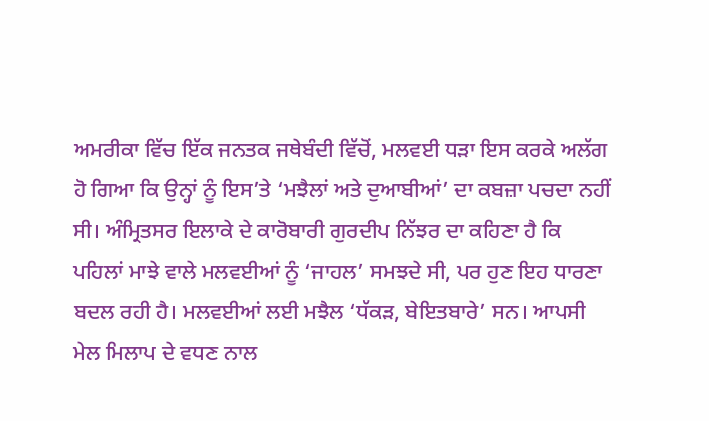ਅਮਰੀਕਾ ਵਿੱਚ ਇੱਕ ਜਨਤਕ ਜਥੇਬੰਦੀ ਵਿੱਚੋਂ, ਮਲਵਈ ਧੜਾ ਇਸ ਕਰਕੇ ਅਲੱਗ ਹੋ ਗਿਆ ਕਿ ਉਨ੍ਹਾਂ ਨੂੰ ਇਸ’ਤੇ ‘ਮਝੈਲਾਂ ਅਤੇ ਦੁਆਬੀਆਂ’ ਦਾ ਕਬਜ਼ਾ ਪਚਦਾ ਨਹੀਂ ਸੀ। ਅੰਮ੍ਰਿਤਸਰ ਇਲਾਕੇ ਦੇ ਕਾਰੋਬਾਰੀ ਗੁਰਦੀਪ ਨਿੱਝਰ ਦਾ ਕਹਿਣਾ ਹੈ ਕਿ ਪਹਿਲਾਂ ਮਾਝੇ ਵਾਲੇ ਮਲਵਈਆਂ ਨੂੰ ‘ਜਾਹਲ’ ਸਮਝਦੇ ਸੀ, ਪਰ ਹੁਣ ਇਹ ਧਾਰਣਾ ਬਦਲ ਰਹੀ ਹੈ। ਮਲਵਈਆਂ ਲਈ ਮਝੈਲ ‘ਧੱਕੜ, ਬੇਇਤਬਾਰੇ’ ਸਨ। ਆਪਸੀ ਮੇਲ ਮਿਲਾਪ ਦੇ ਵਧਣ ਨਾਲ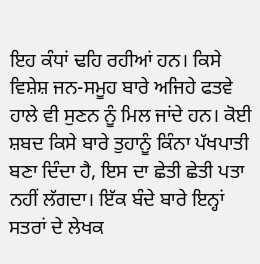ਇਹ ਕੰਧਾਂ ਢਹਿ ਰਹੀਆਂ ਹਨ। ਕਿਸੇ ਵਿਸ਼ੇਸ਼ ਜਨ-ਸਮੂਹ ਬਾਰੇ ਅਜਿਹੇ ਫਤਵੇ ਹਾਲੇ ਵੀ ਸੁਣਨ ਨੂੰ ਮਿਲ ਜਾਂਦੇ ਹਨ। ਕੋਈ ਸ਼ਬਦ ਕਿਸੇ ਬਾਰੇ ਤੁਹਾਨੂੰ ਕਿੰਨਾ ਪੱਖਪਾਤੀ ਬਣਾ ਦਿੰਦਾ ਹੈ, ਇਸ ਦਾ ਛੇਤੀ ਛੇਤੀ ਪਤਾ ਨਹੀਂ ਲੱਗਦਾ। ਇੱਕ ਬੰਦੇ ਬਾਰੇ ਇਨ੍ਹਾਂ ਸਤਰਾਂ ਦੇ ਲੇਖਕ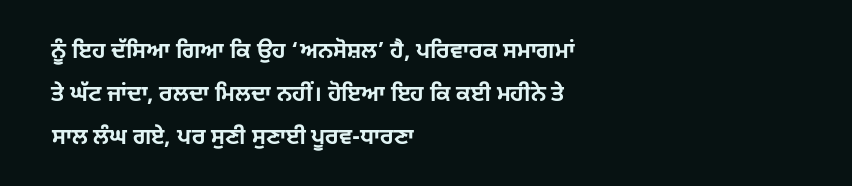ਨੂੰ ਇਹ ਦੱਸਿਆ ਗਿਆ ਕਿ ਉਹ ‘ਅਨਸੋਸ਼ਲ’ ਹੈ, ਪਰਿਵਾਰਕ ਸਮਾਗਮਾਂ ਤੇ ਘੱਟ ਜਾਂਦਾ, ਰਲਦਾ ਮਿਲਦਾ ਨਹੀਂ। ਹੋਇਆ ਇਹ ਕਿ ਕਈ ਮਹੀਨੇ ਤੇ ਸਾਲ ਲੰਘ ਗਏ, ਪਰ ਸੁਣੀ ਸੁਣਾਈ ਪੂਰਵ-ਧਾਰਣਾ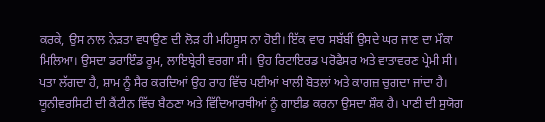ਕਰਕੇ, ਉਸ ਨਾਲ ਨੇੜਤਾ ਵਧਾਉਣ ਦੀ ਲੋੜ ਹੀ ਮਹਿਸੂਸ ਨਾ ਹੋਈ। ਇੱਕ ਵਾਰ ਸਬੱਬੀਂ ਉਸਦੇ ਘਰ ਜਾਣ ਦਾ ਮੌਕਾ ਮਿਲਿਆ। ਉਸਦਾ ਡਰਾਇੰਡ ਰੂਮ, ਲਾਇਬ੍ਰੇਰੀ ਵਰਗਾ ਸੀ। ਉਹ ਰਿਟਾਇਰਡ ਪਰੋਫੈਸਰ ਅਤੇ ਵਾਤਾਵਰਣ ਪ੍ਰੇਮੀ ਸੀ। ਪਤਾ ਲੱਗਦਾ ਹੈ, ਸ਼ਾਮ ਨੂੰ ਸੈਰ ਕਰਦਿਆਂ ਉਹ ਰਾਹ ਵਿੱਚ ਪਈਆਂ ਖਾਲੀ ਬੋਤਲਾਂ ਅਤੇ ਕਾਗਜ਼ ਚੁਗਦਾ ਜਾਂਦਾ ਹੈ। ਯੂਨੀਵਰਸਿਟੀ ਦੀ ਕੈਂਟੀਨ ਵਿੱਚ ਬੈਠਣਾ ਅਤੇ ਵਿੱਦਿਆਰਥੀਆਂ ਨੂੰ ਗਾਈਡ ਕਰਨਾ ਉਸਦਾ ਸ਼ੌਕ ਹੈ। ਪਾਣੀ ਦੀ ਸੁਯੋਗ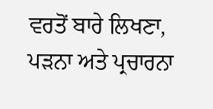ਵਰਤੋਂ ਬਾਰੇ ਲਿਖਣਾ, ਪੜਨਾ ਅਤੇ ਪ੍ਰਚਾਰਨਾ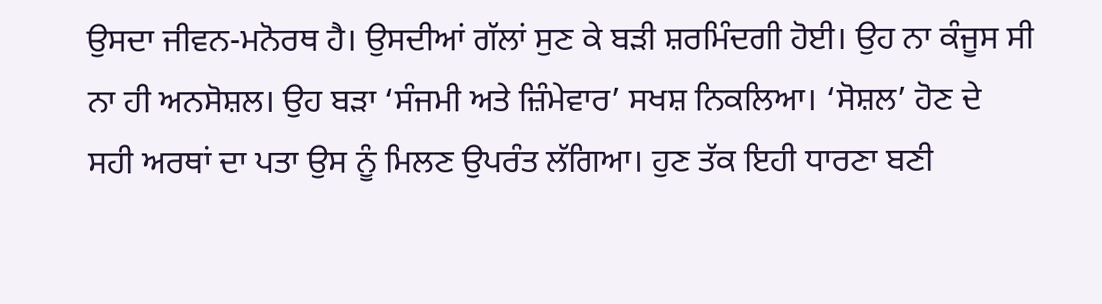ਉਸਦਾ ਜੀਵਨ-ਮਨੋਰਥ ਹੈ। ਉਸਦੀਆਂ ਗੱਲਾਂ ਸੁਣ ਕੇ ਬੜੀ ਸ਼ਰਮਿੰਦਗੀ ਹੋਈ। ਉਹ ਨਾ ਕੰਜੂਸ ਸੀ ਨਾ ਹੀ ਅਨਸੋਸ਼ਲ। ਉਹ ਬੜਾ ‘ਸੰਜਮੀ ਅਤੇ ਜ਼ਿੰਮੇਵਾਰ’ ਸਖਸ਼ ਨਿਕਲਿਆ। ‘ਸੋਸ਼ਲ’ ਹੋਣ ਦੇ ਸਹੀ ਅਰਥਾਂ ਦਾ ਪਤਾ ਉਸ ਨੂੰ ਮਿਲਣ ਉਪਰੰਤ ਲੱਗਿਆ। ਹੁਣ ਤੱਕ ਇਹੀ ਧਾਰਣਾ ਬਣੀ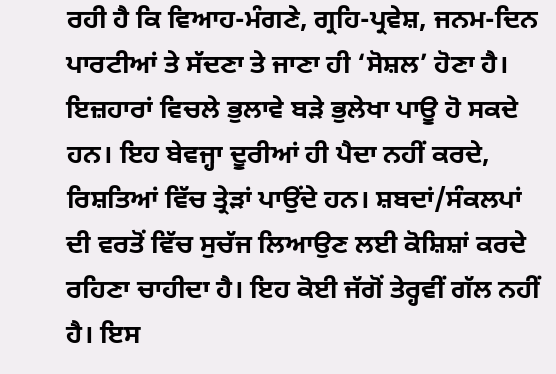ਰਹੀ ਹੈ ਕਿ ਵਿਆਹ-ਮੰਗਣੇ, ਗ੍ਰਹਿ-ਪ੍ਰਵੇਸ਼, ਜਨਮ-ਦਿਨ ਪਾਰਟੀਆਂ ਤੇ ਸੱਦਣਾ ਤੇ ਜਾਣਾ ਹੀ ‘ਸੋਸ਼ਲ’ ਹੋਣਾ ਹੈ।
ਇਜ਼ਹਾਰਾਂ ਵਿਚਲੇ ਭੁਲਾਵੇ ਬੜੇ ਭੁਲੇਖਾ ਪਾਊ ਹੋ ਸਕਦੇ ਹਨ। ਇਹ ਬੇਵਜ੍ਹਾ ਦੂਰੀਆਂ ਹੀ ਪੈਦਾ ਨਹੀਂ ਕਰਦੇ, ਰਿਸ਼ਤਿਆਂ ਵਿੱਚ ਤ੍ਰੇੜਾਂ ਪਾਉਂਦੇ ਹਨ। ਸ਼ਬਦਾਂ/ਸੰਕਲਪਾਂ ਦੀ ਵਰਤੋਂ ਵਿੱਚ ਸੁਚੱਜ ਲਿਆਉਣ ਲਈ ਕੋਸ਼ਿਸ਼ਾਂ ਕਰਦੇ ਰਹਿਣਾ ਚਾਹੀਦਾ ਹੈ। ਇਹ ਕੋਈ ਜੱਗੋਂ ਤੇਰ੍ਹਵੀਂ ਗੱਲ ਨਹੀਂ ਹੈ। ਇਸ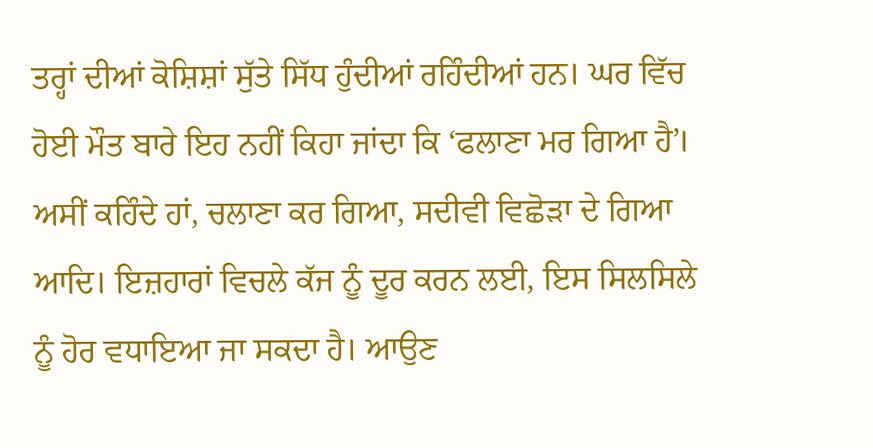ਤਰ੍ਹਾਂ ਦੀਆਂ ਕੋਸ਼ਿਸ਼ਾਂ ਸੁੱਤੇ ਸਿੱਧ ਹੁੰਦੀਆਂ ਰਹਿੰਦੀਆਂ ਹਨ। ਘਰ ਵਿੱਚ ਹੋਈ ਮੌਤ ਬਾਰੇ ਇਹ ਨਹੀਂ ਕਿਹਾ ਜਾਂਦਾ ਕਿ ‘ਫਲਾਣਾ ਮਰ ਗਿਆ ਹੈ’। ਅਸੀਂ ਕਹਿੰਦੇ ਹਾਂ, ਚਲਾਣਾ ਕਰ ਗਿਆ, ਸਦੀਵੀ ਵਿਛੋੜਾ ਦੇ ਗਿਆ ਆਦਿ। ਇਜ਼ਹਾਰਾਂ ਵਿਚਲੇ ਕੱਜ ਨੂੰ ਦੂਰ ਕਰਨ ਲਈ, ਇਸ ਸਿਲਸਿਲੇ ਨੂੰ ਹੋਰ ਵਧਾਇਆ ਜਾ ਸਕਦਾ ਹੈ। ਆਉਣ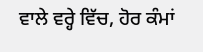ਵਾਲੇ ਵਰ੍ਹੇ ਵਿੱਚ, ਹੋਰ ਕੰਮਾਂ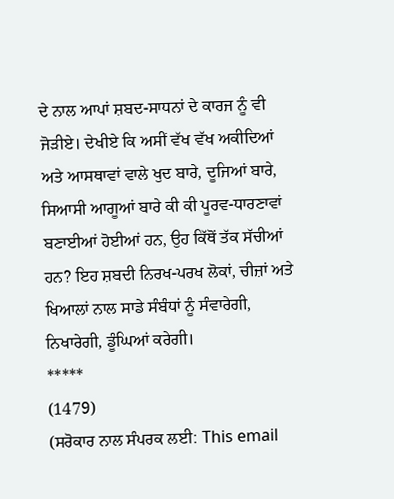ਦੇ ਨਾਲ ਆਪਾਂ ਸ਼ਬਦ-ਸਾਧਨਾਂ ਦੇ ਕਾਰਜ ਨੂੰ ਵੀ ਜੋੜੀਏ। ਦੇਖੀਏ ਕਿ ਅਸੀਂ ਵੱਖ ਵੱਖ ਅਕੀਦਿਆਂ ਅਤੇ ਆਸਥਾਵਾਂ ਵਾਲੇ ਖੁਦ ਬਾਰੇ, ਦੂਜਿਆਂ ਬਾਰੇ, ਸਿਆਸੀ ਆਗੂਆਂ ਬਾਰੇ ਕੀ ਕੀ ਪੂਰਵ-ਧਾਰਣਾਵਾਂ ਬਣਾਈਆਂ ਹੋਈਆਂ ਹਨ, ਉਹ ਕਿੱਥੋਂ ਤੱਕ ਸੱਚੀਆਂ ਹਨ? ਇਹ ਸ਼ਬਦੀ ਨਿਰਖ-ਪਰਖ ਲੋਕਾਂ, ਚੀਜ਼ਾਂ ਅਤੇ ਖਿਆਲਾਂ ਨਾਲ ਸਾਡੇ ਸੰਬੰਧਾਂ ਨੂੰ ਸੰਵਾਰੇਗੀ, ਨਿਖਾਰੇਗੀ, ਡੂੰਘਿਆਂ ਕਰੇਗੀ।
*****
(1479)
(ਸਰੋਕਾਰ ਨਾਲ ਸੰਪਰਕ ਲਈ: This email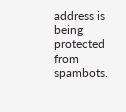address is being protected from spambots.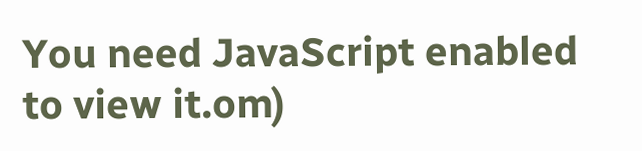You need JavaScript enabled to view it.om)